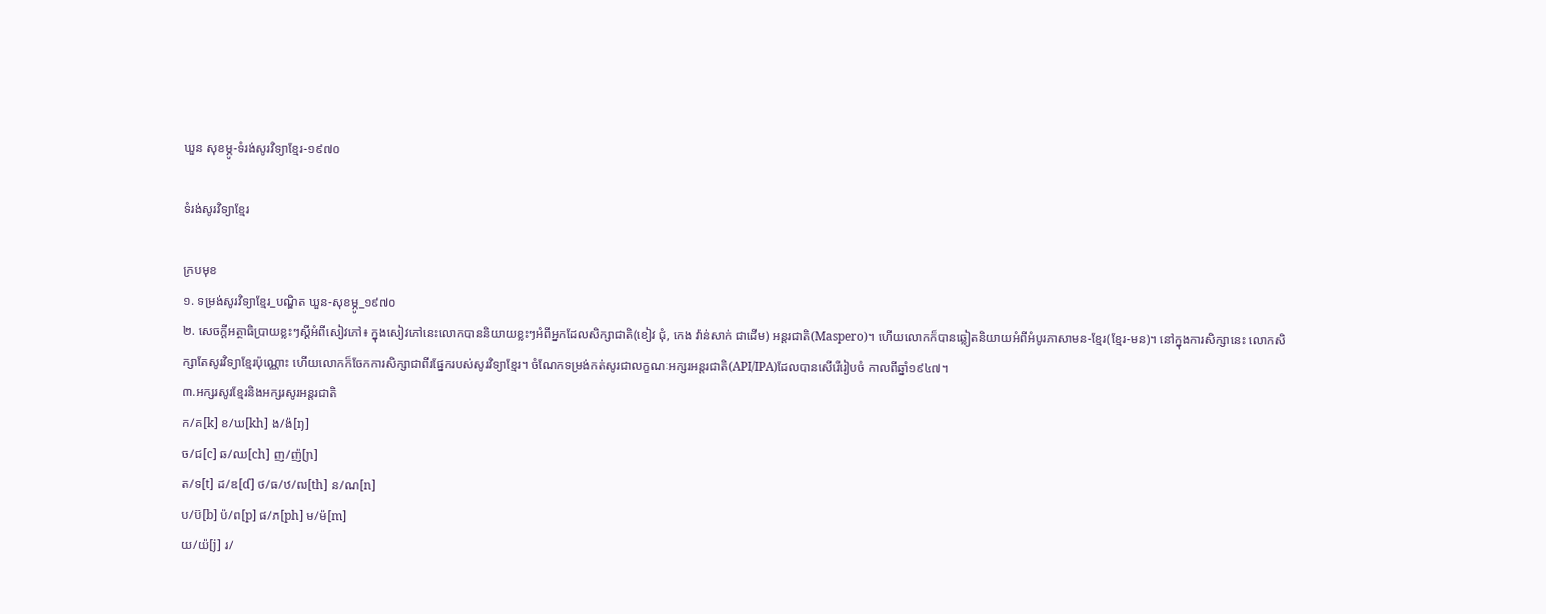ឃួន សុខម្ភូ-ទំរង់សូរវិទ្យាខ្មែរ-១៩៧០

ទំរង់សូរវិទ្យាខ្មែរ

ក្របមុខ
១. ទម្រង់សូរវិទ្យាខ្មែរ_បណ្ឌិត ឃួន-សុខម្ភូ_១៩៧០
២. សេចក្តីអត្ថាធិប្រាយខ្លះៗស្ដីអំពីសៀវភៅ៖ ក្នុងសៀវភៅនេះលោកបាននិយាយខ្លះៗអំពីអ្នកដែលសិក្សាជាតិ(ខៀវ ជុំ, កេង វ៉ាន់សាក់ ជាដើម) អន្តរជាតិ(Maspero)។ ហើយលោកក៏បានឆ្លៀតនិយាយអំពីអំបូរភាសាមន-ខ្មែរ(ខ្មែរ-មន)។ នៅក្នុងការសិក្សានេះ លោកសិក្សាតែសូរវិទ្យាខ្មែរប៉ុណ្ណោះ ហើយលោកក៏ចែកការសិក្សាជាពីរផ្នែករបស់សូរវិទ្យាខ្មែរ។ ចំណែកទម្រង់កត់សូរជាលក្ខណៈអក្សរអន្តរជាតិ(API/IPA)ដែលបានសើរើរៀបចំ កាលពីឆ្នាំ១៩៤៧។
៣.អក្សរសូរខ្មែរនិងអក្សរសូរអន្តរជាតិ
ក/គ[k] ខ/ឃ[kh] ង/ង៉[ŋ]
ច/ជ[c] ឆ/ឈ[ch] ញ/ញ៉[ɲ]
ត/ទ[t] ដ/ឌ[ɗ] ថ/ធ/ឋ/ឍ[th] ន/ណ[n]
ប/ប៊[b] ប៉/ព[p] ផ/ភ[ph] ម/ម៉[m]
យ/យ៉[j] រ/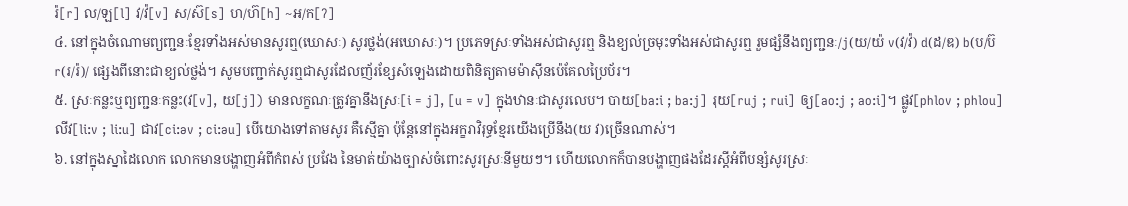រ៉[r] ល/ឡ[l] វ/វ៉[v] ស/ស៊[s] ហ/ហ៊[h] ~អ/ក[ʔ]
៤. នៅក្នុងចំណោមព្យញ្ជនៈខ្មែរទាំងអស់មានសូរឮ(ឃោសៈ) សូរថ្លង់(អឃោសៈ)។ ប្រភេទស្រៈទាំងអស់ជាសូរឮ និងខ្យល់ច្រមុះទាំងអស់ជាសូរឮ រួមផ្សំនឹងព្យញ្ជនៈ/j(យ/យ៉ v(វ/វ៉) d(ដ/ឌ) b(ប/ប៊ r(រ/រ៉)/ ផ្សេងពីនោះជាខ្យល់ថ្លង់។ សូមបញ្ជាក់សូរឮជាសូរដែលញ័រខ្សែសំឡេងដោយពិនិត្យតាមម៉ាស៊ីនប៉េគែលប្រៃប័រ។
៥. ស្រៈកន្លះឬព្យញ្ជនៈកន្លះ(វ[v], យ[j]) មានលក្ខណៈត្រូវគ្នានឹងស្រៈ[i = j], [u = v] ក្នុងឋានៈជាសូរលេប។ បាយ[ba:i ; ba:j] រុយ[ruj ; rui] ឲ្យ[ao:j ; ao:i]។ ផ្លូវ[phlov ; phlou] លីវ[li:v ; li:u] ជាវ[ci:əv ; ci:əu] បើយោងទៅតាមសូរ គឺស្មើគ្នា ប៉ុន្តែនៅក្នុងអក្ខរាវិរុទ្ធខ្មែរយើងប្រើនឹង(យ វ)ច្រើនណាស់។
៦. នៅក្នុងស្នាដៃលោក លោកមានបង្ហាញអំពីកំពស់ ប្រវែង នៃមាត់យ៉ាងច្បាស់ចំពោះសូរស្រៈនីមួយៗ។ ហើយលោកក៏បានបង្ហាញផងដែរស្ដីអំពីបន្សំសូរស្រៈ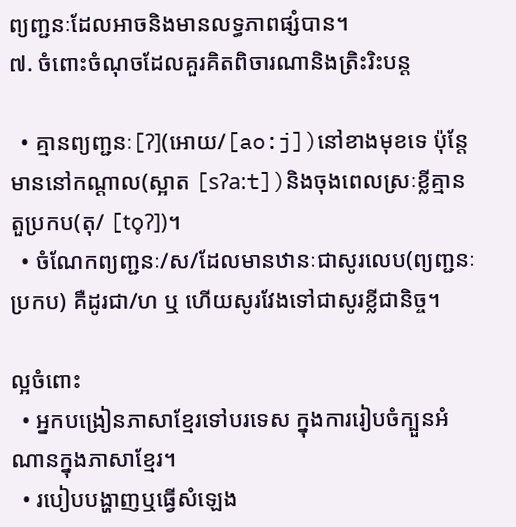ព្យញ្ជនៈដែលអាចនិងមានលទ្ធភាពផ្សំបាន។
៧. ចំពោះចំណុចដែលគួរគិតពិចារណានិងត្រិះរិះបន្ត

  • គ្មានព្យញ្ជនៈ[ʔ](អោយ/[ao:j])នៅខាងមុខទេ ប៉ុន្តែមាននៅកណ្ដាល(ស្អាត [sʔa:t])និងចុងពេលស្រៈខ្លីគ្មានតួប្រកប(តុ/ [to̥ʔ])។
  • ចំណែកព្យញ្ជនៈ/ស/ដែលមានឋានៈជាសូរលេប(ព្យញ្ជនៈប្រកប) គឺដូរជា/ហ ឬ ហើយសូរវែងទៅជាសូរខ្លីជានិច្ច។

ល្អចំពោះ
  • អ្នកបង្រៀនភាសាខ្មែរទៅបរទេស ក្នុងការរៀបចំក្បួនអំណានក្នុងភាសាខ្មែរ។
  • របៀបបង្ហាញឬធ្វើសំឡេង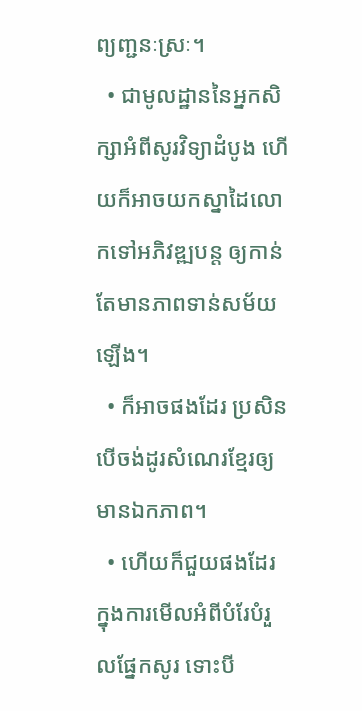ព្យញ្ជនៈស្រៈ។
  • ជាមូលដ្ឋាននៃអ្នកសិក្សាអំពីសូរវិទ្យាដំបូង ហើយក៏អាចយកស្នាដៃលោកទៅអភិវឌ្ឍបន្ត ឲ្យកាន់តែមានភាពទាន់សម័យឡើង។
  • ក៏អាចផងដែរ ប្រសិនបើចង់ដូរសំណេរខ្មែរឲ្យមានឯកភាព។
  • ហើយក៏ជួយផងដែរ ក្នុងការមើលអំពីបំរែបំរួលផ្នែកសូរ ទោះបី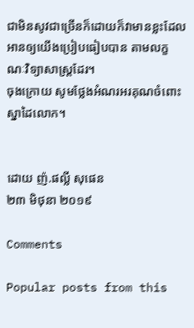ជាមិនសូវជាច្រើនក៏ដោយក៏វាមានខ្លះដែលអានឲ្យយើងប្រៀបធៀបបាន តាមលក្ខណៈវិទ្យាសាស្ត្រដែរ។
ចុងក្រោយ សូមថ្លែងអំណរអរគុណចំពោះស្នាដៃលោក។


ដោយ ញ៉.ផល្លី សុផេន
២៣ មិថុនា ២០១៩

Comments

Popular posts from this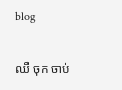blog

ឈឺ ចុក ចាប់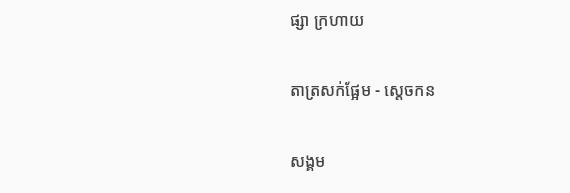ផ្សា ក្រហាយ

តាត្រសក់ផ្អែម - ស្ដេចកន

សង្គម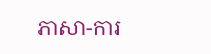ភាសា-ការ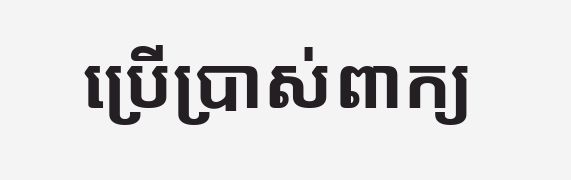ប្រើប្រាស់ពាក្យ